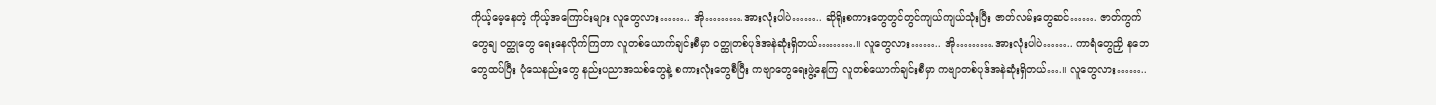ကိုယ့်မေ့နေတဲ့ ကိုယ့်အကြောင်းများ လူတွေလား…….. အို……….အားလုံးပါပဲ…….. ဆိုရိုးစကားတွေတွင်တွင်ကျယ်ကျယ်သုံးပြီး ဇာတ်လမ်းတွေဆင်……. ဇာတ်ကွက်တွေချ ဝတ္ထုတွေ ရေးနေလိုက်ကြတာ လူတစ်ယောက်ချင်းစီမှာ ဝတ္ထုတစ်ပုဒ်အနဲဆုံးရှိတယ်……….။ လူတွေလား…….. အို……….အားလုံးပါပဲ…….. ကာရံတွေညှိ နဘေတွေထပ်ပြီး ပုံသေနည်းတွေ နည်းပညာအသစ်တွေနဲ့ စကားလုံးတွေစီပြီး ကဗျာတွေရေးဖွဲ့နေကြ လူတစ်ယောက်ချင်းစီမှာ ကဗျာတစ်ပုဒ်အနဲဆုံးရှိတယ်….။ လူတွေလား……..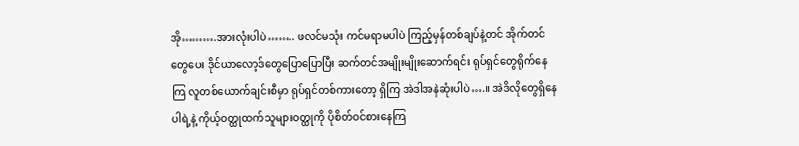အို……….အားလုံးပါပဲ…….. ဖလင်မသုံး ကင်မရာမပါပဲ ကြည့်မှန်တစ်ချပ်နဲ့တင် အိုက်တင်တွေပေး ဒိုင်ယာလော့ဒ်တွေပြောပြောပြီး ဆက်တင်အမျိုးမျိုးဆောက်ရင်း ရုပ်ရှင်တွေရိုက်နေကြ လူတစ်ယောက်ချင်းစီမှာ ရုပ်ရှင်တစ်ကားတော့ ရှိကြ အဲဒါအနဲဆုံးပါပဲ….။ အဲဒိလိုတွေရှိနေပါရဲ့နဲ့ ကိုယ့်ဝတ္ထုထက်သူများဝတ္ထုကို ပိုစိတ်ဝင်စားနေကြ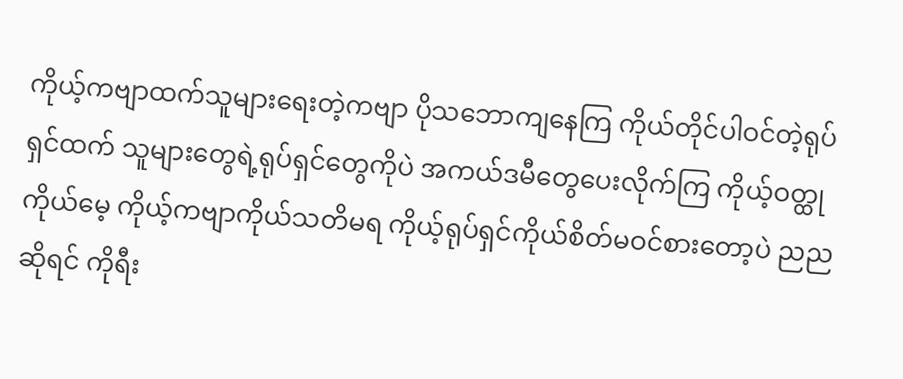ကိုယ့်ကဗျာထက်သူများရေးတဲ့ကဗျာ ပိုသဘောကျနေကြ ကိုယ်တိုင်ပါဝင်တဲ့ရုပ်ရှင်ထက် သူများတွေရဲ့ရုပ်ရှင်တွေကိုပဲ အကယ်ဒမီတွေပေးလိုက်ကြ ကိုယ့်ဝတ္ထုကိုယ်မေ့ ကိုယ့်ကဗျာကိုယ်သတိမရ ကိုယ့်ရုပ်ရှင်ကိုယ်စိတ်မဝင်စားတော့ပဲ ညညဆိုရင် ကိုရီး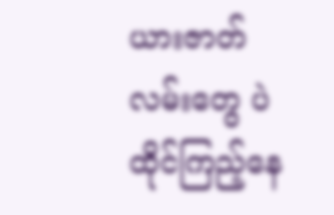ယားဇာတ်လမ်းတွေ ပဲ ထိုင်ကြည့်နေ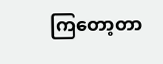ကြတော့တာ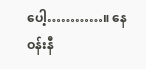ပေါ့…………။ နေဝန်းနီ